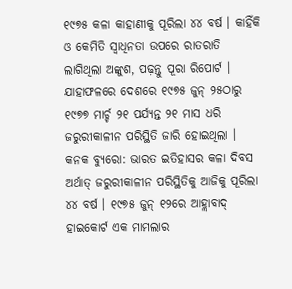୧୯୭୫ କଳା କାହାଣୀକୁ ପୂରିଲା ୪୪ ବର୍ଷ । କାହିଁକି ଓ କେମିତି ସ୍ୱାଧିନତା ଉପରେ ରାତରାତି ଲାଗିଥିଲା ଅଙ୍କୁଶ, ପଢ଼ନ୍ତୁ ପୂରା ରିପୋର୍ଟ ।
ଯାହାଫଳରେ ଦେଶରେ ୧୯୭୫ ଜୁନ୍ ୨୫ଠାରୁ ୧୯୭୭ ମାର୍ଚ୍ଚ ୨୧ ପର୍ଯ୍ୟନ୍ତ ୨୧ ମାସ ଧରି ଜରୁରୀକାଳୀନ ପରିସ୍ଥିତି ଜାରି ହୋଇଥିଲା ।
କନକ ବ୍ୟୁରୋ: ଭାରତ ଇତିହାସର କଳା ଦିବସ ଅର୍ଥାତ୍ ଜରୁରୀକାଳୀନ ପରିସ୍ଥିତିକୁ ଆଜିକୁ ପୂରିଲା ୪୪ ବର୍ଷ । ୧୯୭୫ ଜୁନ୍ ୧୨ରେ ଆହ୍ଲାବାଦ୍ ହାଇକୋର୍ଟ ଏକ ମାମଲାର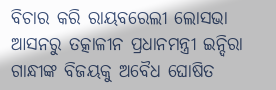ବିଚାର କରି ରାୟବରେଲୀ ଲୋସଭା ଆସନରୁ ତତ୍କାଳୀନ ପ୍ରଧାନମନ୍ତ୍ରୀ ଇନ୍ଦିରା ଗାନ୍ଧୀଙ୍କ ବିଜୟକୁ ଅବୈଧ ଘୋଷିତ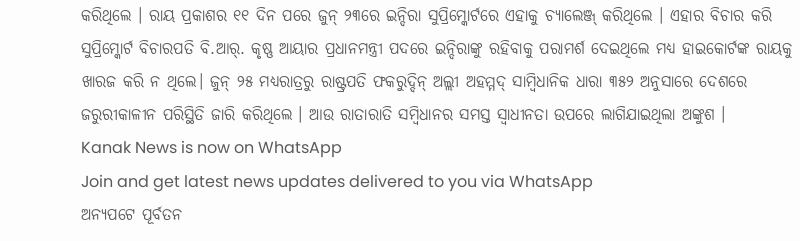କରିଥିଲେ । ରାୟ ପ୍ରକାଶର ୧୧ ଦିନ ପରେ ଜୁନ୍ ୨୩ରେ ଇନ୍ଦିରା ସୁପ୍ରିମ୍କୋର୍ଟରେ ଏହାକୁ ଚ୍ୟାଲେଞ୍ଜ୍ କରିଥିଲେ । ଏହାର ବିଚାର କରି ସୁପ୍ରିମ୍କୋର୍ଟ ବିଚାରପତି ବି.ଆର୍. କୃଷ୍ଣ ଆୟାର ପ୍ରଧାନମନ୍ତ୍ରୀ ପଦରେ ଇନ୍ଦିରାଙ୍କୁ ରହିବାକୁ ପରାମର୍ଶ ଦେଇଥିଲେ ମଧ୍ୟ ହାଇକୋର୍ଟଙ୍କ ରାୟକୁ ଖାରଜ କରି ନ ଥିଲେ। ଜୁନ୍ ୨୫ ମଧ୍ୟରାତ୍ରରୁ ରାଷ୍ଟ୍ରପତି ଫକରୁଦ୍ଦିନ୍ ଅଲ୍ଲୀ ଅହମ୍ମଦ୍ ସାମ୍ବିଧାନିକ ଧାରା ୩୫୨ ଅନୁସାରେ ଦେଶରେ ଜରୁରୀକାଳୀନ ପରିସ୍ଥିତି ଜାରି କରିଥିଲେ । ଆଉ ରାତାରାତି ସମ୍ବିଧାନର ସମସ୍ତ ସ୍ୱାଧୀନତା ଉପରେ ଲାଗିଯାଇଥିଲା ଅଙ୍କୁଶ ।
Kanak News is now on WhatsApp
Join and get latest news updates delivered to you via WhatsApp
ଅନ୍ୟପଟେ ପୂର୍ବତନ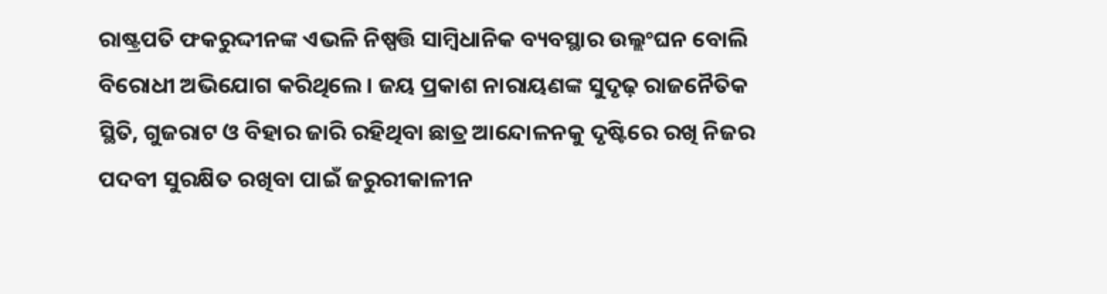ରାଷ୍ଟ୍ରପତି ଫକରୁଦ୍ଦୀନଙ୍କ ଏଭଳି ନିଷ୍ପତ୍ତି ସାମ୍ବିଧାନିକ ବ୍ୟବସ୍ଥାର ଉଲ୍ଲଂଘନ ବୋଲି ବିରୋଧୀ ଅଭିଯୋଗ କରିଥିଲେ। ଜୟ ପ୍ରକାଶ ନାରାୟଣଙ୍କ ସୁଦୃଢ଼ ରାଜନୈତିକ ସ୍ଥିତି, ଗୁଜରାଟ ଓ ବିହାର ଜାରି ରହିଥିବା ଛାତ୍ର ଆନ୍ଦୋଳନକୁ ଦୃଷ୍ଟିରେ ରଖି ନିଜର ପଦବୀ ସୁରକ୍ଷିତ ରଖିବା ପାଇଁ ଜରୁରୀକାଳୀନ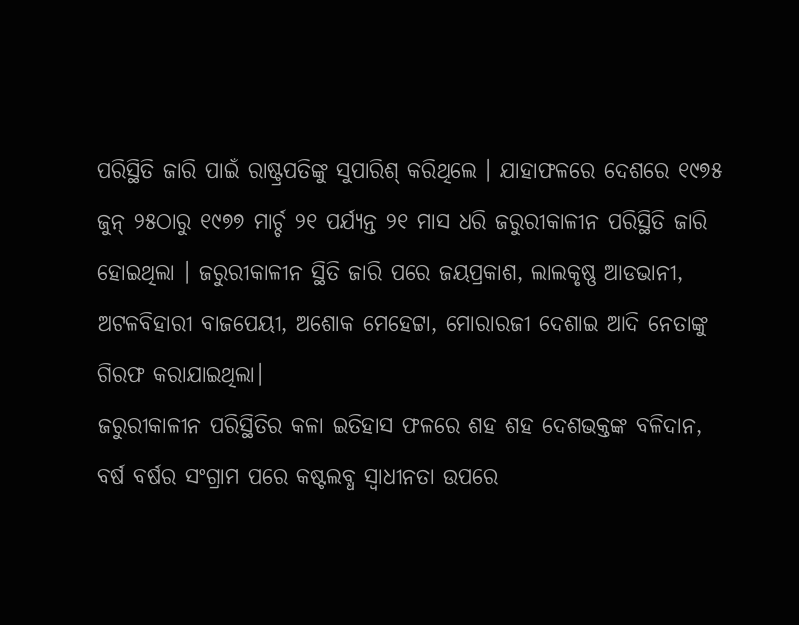ପରିସ୍ଥିତି ଜାରି ପାଇଁ ରାଷ୍ଟ୍ରପତିଙ୍କୁ ସୁପାରିଶ୍ କରିଥିଲେ । ଯାହାଫଳରେ ଦେଶରେ ୧୯୭୫ ଜୁନ୍ ୨୫ଠାରୁ ୧୯୭୭ ମାର୍ଚ୍ଚ ୨୧ ପର୍ଯ୍ୟନ୍ତ ୨୧ ମାସ ଧରି ଜରୁରୀକାଳୀନ ପରିସ୍ଥିତି ଜାରି ହୋଇଥିଲା । ଜରୁରୀକାଳୀନ ସ୍ଥିତି ଜାରି ପରେ ଜୟପ୍ରକାଶ, ଲାଲକୃଷ୍ଣ ଆଡଭାନୀ, ଅଟଳବିହାରୀ ବାଜପେୟୀ, ଅଶୋକ ମେହେଟ୍ଟା, ମୋରାରଜୀ ଦେଶାଇ ଆଦି ନେତାଙ୍କୁ ଗିରଫ କରାଯାଇଥିଲା।
ଜରୁରୀକାଳୀନ ପରିସ୍ଥିତିର କଳା ଇତିହାସ ଫଳରେ ଶହ ଶହ ଦେଶଭକ୍ତଙ୍କ ବଳିଦାନ, ବର୍ଷ ବର୍ଷର ସଂଗ୍ରାମ ପରେ କଷ୍ଟଲବ୍ଧ ସ୍ୱାଧୀନତା ଉପରେ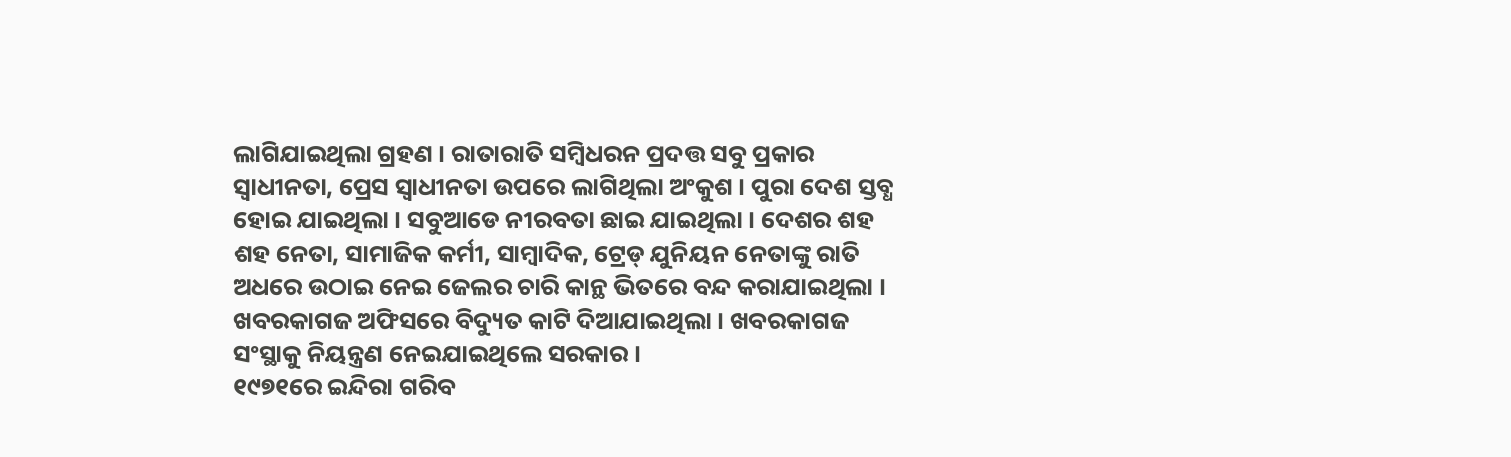ଲାଗିଯାଇଥିଲା ଗ୍ରହଣ । ରାତାରାତି ସମ୍ବିଧରନ ପ୍ରଦତ୍ତ ସବୁ ପ୍ରକାର ସ୍ୱାଧୀନତା, ପ୍ରେସ ସ୍ୱାଧୀନତା ଉପରେ ଲାଗିଥିଲା ଅଂକୁଶ । ପୁରା ଦେଶ ସ୍ତବ୍ଧ ହୋଇ ଯାଇଥିଲା । ସବୁଆଡେ ନୀରବତା ଛାଇ ଯାଇଥିଲା । ଦେଶର ଶହ ଶହ ନେତା, ସାମାଜିକ କର୍ମୀ, ସାମ୍ବାଦିକ, ଟ୍ରେଡ୍ ଯୁନିୟନ ନେତାଙ୍କୁ ରାତି ଅଧରେ ଉଠାଇ ନେଇ ଜେଲର ଚାରି କାନ୍ଥ ଭିତରେ ବନ୍ଦ କରାଯାଇଥିଲା । ଖବରକାଗଜ ଅଫିସରେ ବିଦ୍ୟୁତ କାଟି ଦିଆଯାଇଥିଲା । ଖବରକାଗଜ ସଂସ୍ଥାକୁ ନିୟନ୍ତ୍ରଣ ନେଇଯାଇଥିଲେ ସରକାର ।
୧୯୭୧ରେ ଇନ୍ଦିରା ଗରିବ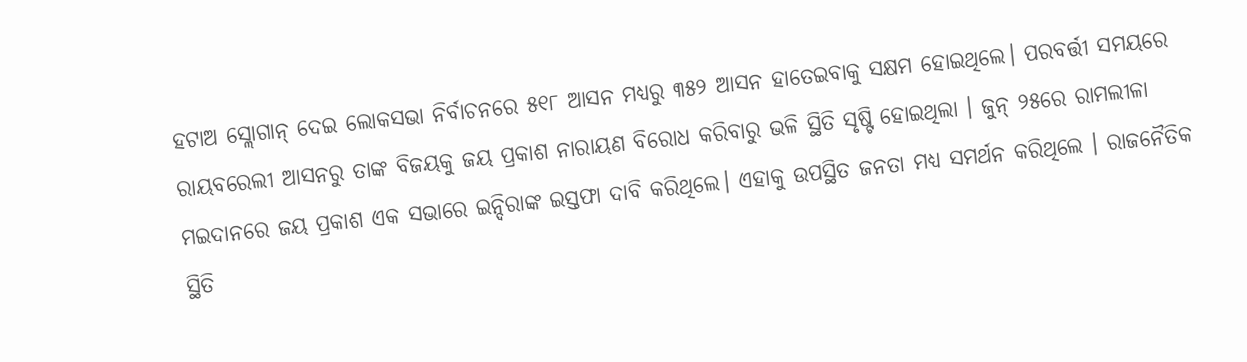ହଟାଅ ସ୍ଲୋଗାନ୍ ଦେଇ ଲୋକସଭା ନିର୍ବାଚନରେ ୫୧୮ ଆସନ ମଧ୍ୟରୁ ୩୫୨ ଆସନ ହାତେଇବାକୁ ସକ୍ଷମ ହୋଇଥିଲେ। ପରବର୍ତ୍ତୀ ସମୟରେ ରାୟବରେଲୀ ଆସନରୁ ତାଙ୍କ ବିଜୟକୁ ଜୟ ପ୍ରକାଶ ନାରାୟଣ ବିରୋଧ କରିବାରୁ ଭଳି ସ୍ଥିତି ସୃଷ୍ଟି ହୋଇଥିଲା । ଜୁନ୍ ୨୫ରେ ରାମଲୀଳା ମଇଦାନରେ ଜୟ ପ୍ରକାଶ ଏକ ସଭାରେ ଇନ୍ଦିରାଙ୍କ ଇସ୍ତଫା ଦାବି କରିଥିଲେ। ଏହାକୁ ଉପସ୍ଥିତ ଜନତା ମଧ୍ୟ ସମର୍ଥନ କରିଥିଲେ । ରାଜନୈତିକ ସ୍ଥିତି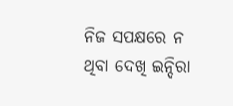ନିଜ ସପକ୍ଷରେ ନ ଥିବା ଦେଖି ଇନ୍ଦିରା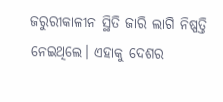ଜରୁରୀକାଳୀନ ସ୍ଥିତି ଜାରି ଲାଗି ନିଷ୍ପତ୍ତି ନେଇଥିଲେ। ଏହାକୁ ଦେଶର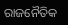ରାଜନୈତିକ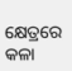କ୍ଷେତ୍ରରେ କଳା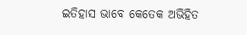ଇତିହାସ ଭାବେ କେତେକ ଅଭିହିତ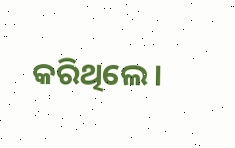କରିଥିଲେ।